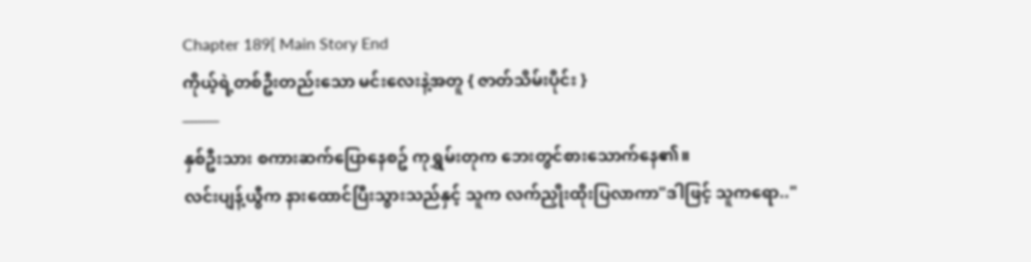Chapter 189[ Main Story End
ကိုယ့်ရဲ့တစ်ဦးတည်းသော မင်းလေးနဲ့အတူ { ဇာတ်သိမ်းပိုင်း }
───
နှစ်ဦးသား စကားဆက်ပြောနေစဥ် ကုရွှမ်းတုက ဘေးတွင်စားသောက်နေ၏။
လင်းပျန့်ယွီက နားထောင်ပြီးသွားသည်နှင့် သူက လက်ညှိုးထိုးပြလာကာ"ဒါဖြင့် သူကရော.."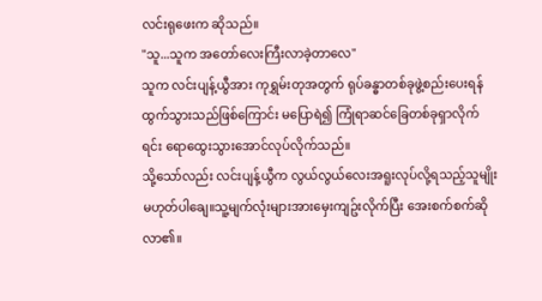လင်းရုဖေးက ဆိုသည်။
"သူ...သူက အတော်လေးကြီးလာခဲ့တာလေ"
သူက လင်းပျန့်ယွီအား ကုရွှမ်းတုအတွက် ရုပ်ခန္ဓာတစ်ခုဖွဲ့စည်းပေးရန် ထွက်သွားသည်ဖြစ်ကြောင်း မပြောရဲ၍ ကြုံရာဆင်ခြေတစ်ခုရှာလိုက်ရင်း ရောထွေးသွားအောင်လုပ်လိုက်သည်။
သို့သော်လည်း လင်းပျန့်ယွီက လွယ်လွယ်လေးအရူးလုပ်လို့ရသည့်သူမျိုး မဟုတ်ပါချေ။သူ့မျက်လုံးများအားမှေးကျဥ်းလိုက်ပြီး အေးစက်စက်ဆိုလာ၏။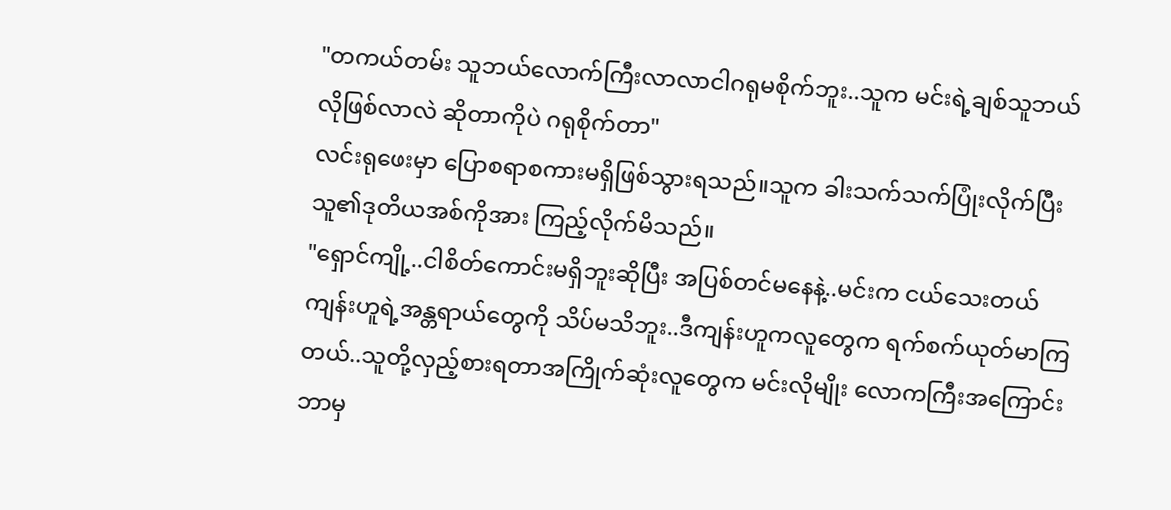"တကယ်တမ်း သူဘယ်လောက်ကြီးလာလာငါဂရုမစိုက်ဘူး..သူက မင်းရဲ့ချစ်သူဘယ်လိုဖြစ်လာလဲ ဆိုတာကိုပဲ ဂရုစိုက်တာ"
လင်းရုဖေးမှာ ပြောစရာစကားမရှိဖြစ်သွားရသည်။သူက ခါးသက်သက်ပြုံးလိုက်ပြီး သူ၏ဒုတိယအစ်ကိုအား ကြည့်လိုက်မိသည်။
"ရှောင်ကျို့..ငါစိတ်ကောင်းမရှိဘူးဆိုပြီး အပြစ်တင်မနေနဲ့..မင်းက ငယ်သေးတယ် ကျန်းဟူရဲ့အန္တရာယ်တွေကို သိပ်မသိဘူး..ဒီကျန်းဟူကလူတွေက ရက်စက်ယုတ်မာကြတယ်..သူတို့လှည့်စားရတာအကြိုက်ဆုံးလူတွေက မင်းလိုမျိုး လောကကြီးအကြောင်းဘာမှ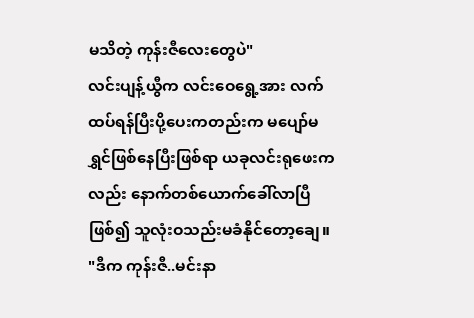မသိတဲ့ ကုန်းဇီလေးတွေပဲ"
လင်းပျန့်ယွီက လင်းဝေရွေ့အား လက်ထပ်ရန်ပြီးပို့ပေးကတည်းက မပျော်မရွှင်ဖြစ်နေပြီးဖြစ်ရာ ယခုလင်းရုဖေးကလည်း နောက်တစ်ယောက်ခေါ်လာပြီဖြစ်၍ သူလုံးဝသည်းမခံနိုင်တော့ချေ။
"ဒီက ကုန်းဇီ..မင်းနာ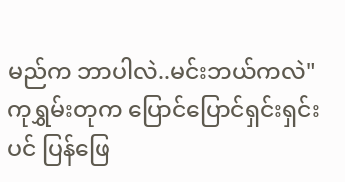မည်က ဘာပါလဲ..မင်းဘယ်ကလဲ"
ကုရွှမ်းတုက ပြောင်ပြောင်ရှင်းရှင်းပင် ပြန်ဖြေ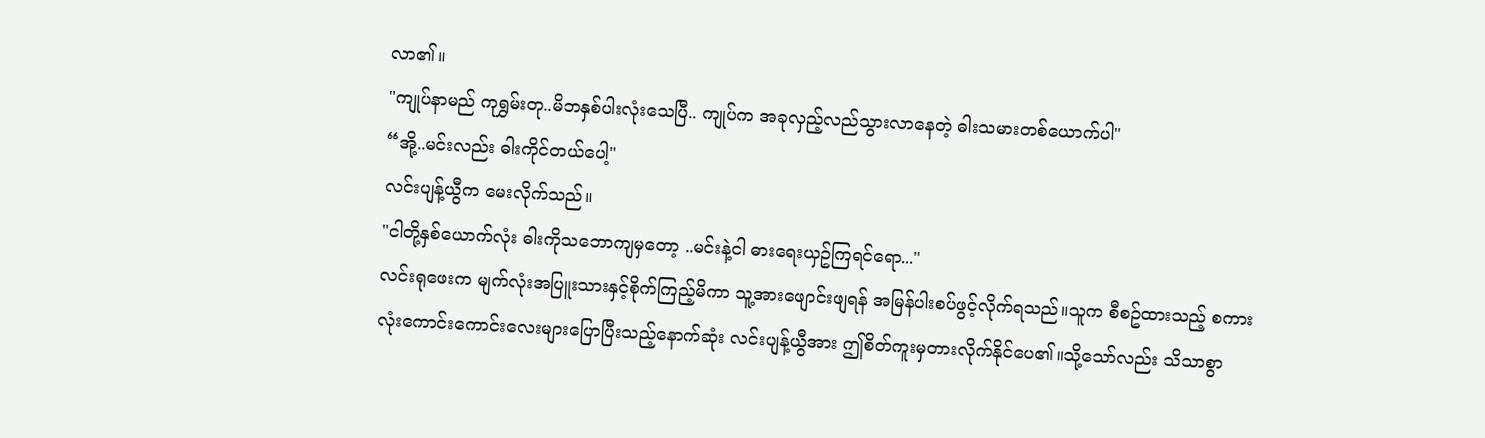လာ၏။
"ကျုပ်နာမည် ကုရွှမ်းတု..မိဘနှစ်ပါးလုံးသေပြီ.. ကျုပ်က အခုလှည့်လည်သွားလာနေတဲ့ ဓါးသမားတစ်ယောက်ပါ"
“အို့..မင်းလည်း ဓါးကိုင်တယ်ပေါ့"
လင်းပျန့်ယွီက မေးလိုက်သည်။
"ငါတို့နှစ်ယောက်လုံး ဓါးကိုသဘောကျမှတော့ ..မင်းနဲ့ငါ ဓားရေးယှဥ်ကြရင်ရော..."
လင်းရုဖေးက မျက်လုံးအပြူးသားနှင့်စိုက်ကြည့်မိကာ သူ့အားဖျောင်းဖျရန် အမြန်ပါးစပ်ဖွင့်လိုက်ရသည်။သူက စီစဥ်ထားသည့် စကားလုံးကောင်းကောင်းလေးများပြောပြီးသည့်နောက်ဆုံး လင်းပျန့်ယွီအား ဤစိတ်ကူးမှတားလိုက်နိုင်ပေ၏။သို့သော်လည်း သိသာစွာ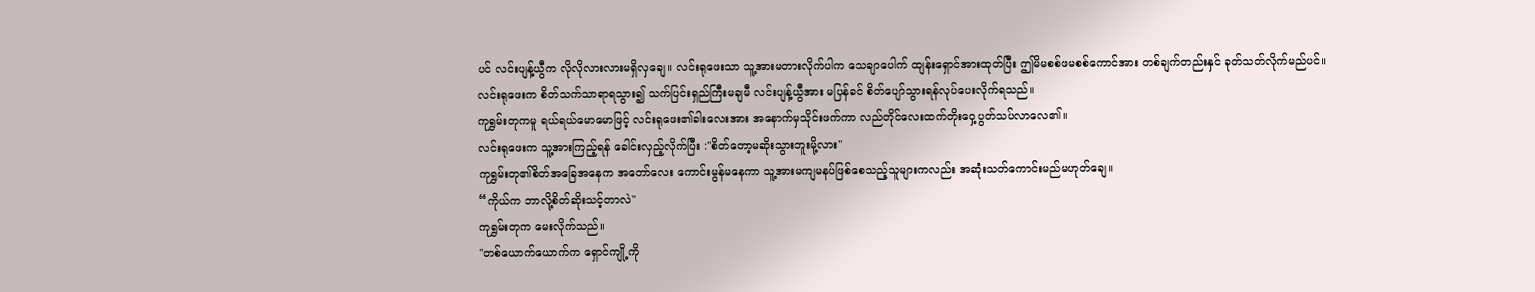ပင် လင်းပျန့်ယွီက လိုလိုလားလားမရှိလှချေ။ လင်းရုဖေးသာ သူ့အားမတားလိုက်ပါက သေချာပေါက် ထျန်းရှောင်အားထုတ်ပြီး ဤမိမစစ်ဖမစစ်ကောင်အား တစ်ချက်တည်းနှင် ခုတ်သတ်လိုက်မည်ပင်။
လင်းရုဖေးက စိတ်သက်သာရာရသွား၍ သက်ပြင်းရှည်ကြီးမချမီ လင်းပျန့်ယွီအား မပြန်ခင် စိတ်ပျော်သွားရန်လုပ်ပေးလိုက်ရသည်။
ကုရွှမ်းတုကမူ ရယ်ရယ်မောမောဖြင့် လင်းရုဖေး၏ခါးလေးအား အနောက်မှသိုင်းဖက်ကာ လည်တိုင်လေးထက်တိုးဝှေ့ပွတ်သပ်လာလေ၏။
လင်းရုဖေးက သူ့အားကြည့်ရန် ခေါင်းလှည့်လိုက်ပြီး :"စိတ်တော့မဆိုးသွားဘူးမို့လား"
ကုရွှမ်းတု၏စိတ်အခြေအနေက အတော်လေး ကောင်းမွန်မနေကာ သူ့အားမကျမနပ်ဖြစ်စေသည့်သူများကလည်း အဆုံးသတ်ကောင်းမည်မဟုတ်ချေ။
“ကိုယ်က ဘာလို့စိတ်ဆိုးသင့်တာလဲ"
ကုရွှမ်းတုက မေးလိုက်သည်။
"တစ်ယောက်ယောက်က ရှောင်ကျို့ကို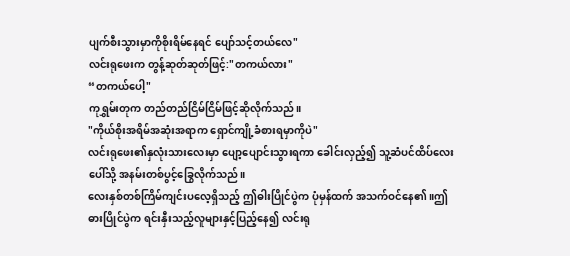ပျက်စီးသွားမှာကိုစိုးရိမ်နေရင် ပျော်သင့်တယ်လေ"
လင်းရုဖေးက တွန့်ဆုတ်ဆုတ်ဖြင့်:"တကယ်လား"
“တကယ်ပေါ့"
ကုရွှမ်းတုက တည်တည်ငြိမ်ငြိမ်ဖြင့်ဆိုလိုက်သည်။
"ကိုယ်စိုးအရိမ်အဆုံးအရာက ရှောင်ကျို့ခံစားရမှာကိုပဲ"
လင်းရုဖေး၏နှလုံးသားလေးမှာ ပျော့ပျောင်းသွားရကာ ခေါင်းလှည့်၍ သူ့ဆံပင်ထိပ်လေးပေါ်သို့ အနမ်းတစ်ပွင့်ခြွေလိုက်သည်။
လေးနှစ်တစ်ကြိမ်ကျင်းပလေ့ရှိသည့် ဤဓါးပြိုင်ပွဲက ပုံမှန်ထက် အသက်ဝင်နေ၏။ဤဓားပြိုင်ပွဲက ရင်းနှီးသည့်လူများနှင့်ပြည့်နေ၍ လင်းရု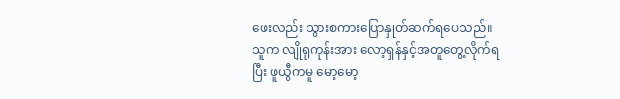ဖေးလည်း သွားစကားပြောနှုတ်ဆက်ရပေသည်။
သူက လျိုရုကုန်းအား လော့ရှန်နှင့်အတူတွေ့လိုက်ရပြီး ဖူယွီကမူ မော့မော့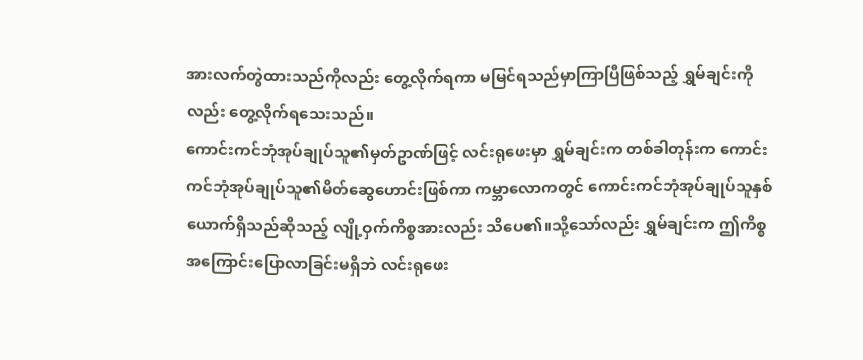အားလက်တွဲထားသည်ကိုလည်း တွေ့လိုက်ရကာ မမြင်ရသည်မှာကြာပြီဖြစ်သည့် ရွှမ်ချင်းကိုလည်း တွေ့လိုက်ရသေးသည်။
ကောင်းကင်ဘုံအုပ်ချုပ်သူ၏မှတ်ဥာဏ်ဖြင့် လင်းရုဖေးမှာ ရွှမ်ချင်းက တစ်ခါတုန်းက ကောင်းကင်ဘုံအုပ်ချုပ်သူ၏မိတ်ဆွေဟောင်းဖြစ်ကာ ကမ္ဘာလောကတွင် ကောင်းကင်ဘုံအုပ်ချုပ်သူနှစ်ယောက်ရှိသည်ဆိုသည့် လျို့ဝှက်ကိစ္စအားလည်း သိပေ၏။သို့သော်လည်း ရွှမ်ချင်းက ဤကိစ္စအကြောင်းပြောလာခြင်းမရှိဘဲ လင်းရုဖေး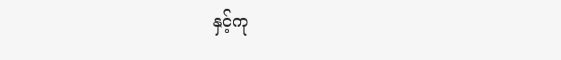နှင့်ကု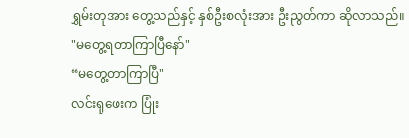ရွှမ်းတုအား တွေ့သည်နှင့် နှစ်ဦးစလုံးအား ဦးညွတ်ကာ ဆိုလာသည်။
"မတွေ့ရတာကြာပြီနော်"
“မတွေ့တာကြာပြီ"
လင်းရုဖေးက ပြုံး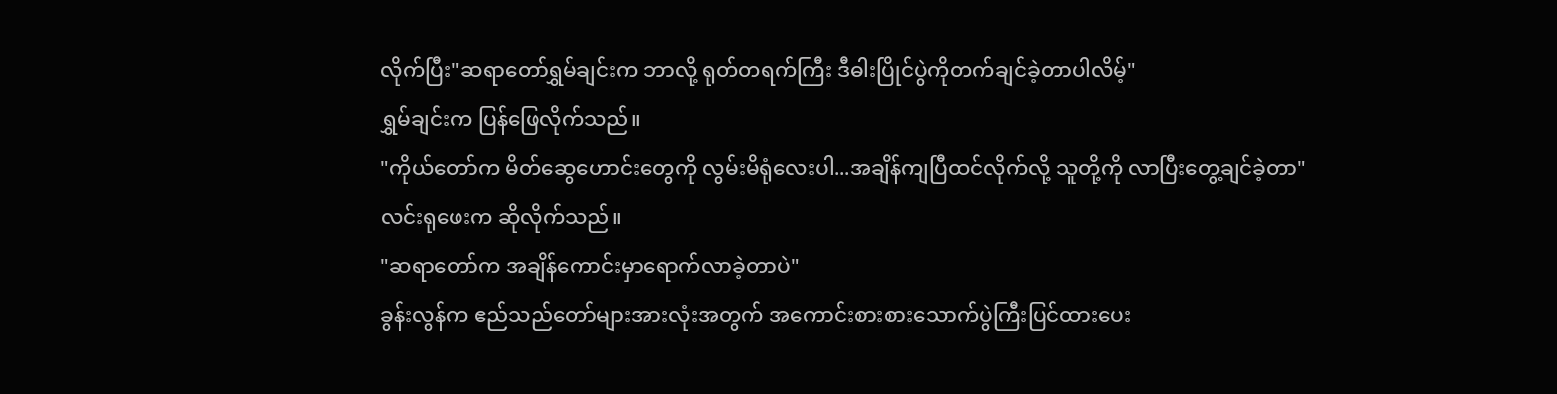လိုက်ပြီး"ဆရာတော်ရွှမ်ချင်းက ဘာလို့ ရုတ်တရက်ကြီး ဒီဓါးပြိုင်ပွဲကိုတက်ချင်ခဲ့တာပါလိမ့်"
ရွှမ်ချင်းက ပြန်ဖြေလိုက်သည်။
"ကိုယ်တော်က မိတ်ဆွေဟောင်းတွေကို လွမ်းမိရုံလေးပါ...အချိန်ကျပြီထင်လိုက်လို့ သူတို့ကို လာပြီးတွေ့ချင်ခဲ့တာ"
လင်းရုဖေးက ဆိုလိုက်သည်။
"ဆရာတော်က အချိန်ကောင်းမှာရောက်လာခဲ့တာပဲ"
ခွန်းလွန်က ဧည်သည်တော်များအားလုံးအတွက် အကောင်းစားစားသောက်ပွဲကြီးပြင်ထားပေး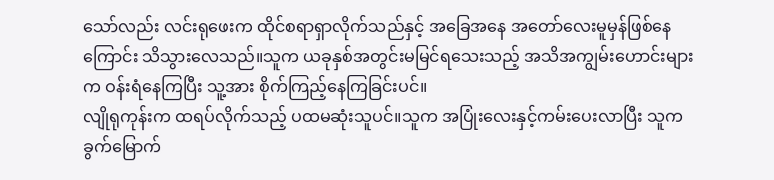သော်လည်း လင်းရုဖေးက ထိုင်စရာရှာလိုက်သည်နှင့် အခြေအနေ အတော်လေးမူမှန်ဖြစ်နေကြောင်း သိသွားလေသည်။သူက ယခုနှစ်အတွင်းမမြင်ရသေးသည့် အသိအကျွမ်းဟောင်းများက ဝန်းရံနေကြပြီး သူ့အား စိုက်ကြည့်နေကြခြင်းပင်။
လျိုရုကုန်းက ထရပ်လိုက်သည့် ပထမဆုံးသူပင်။သူက အပြုံးလေးနှင့်ကမ်းပေးလာပြီး သူကခွက်မြောက်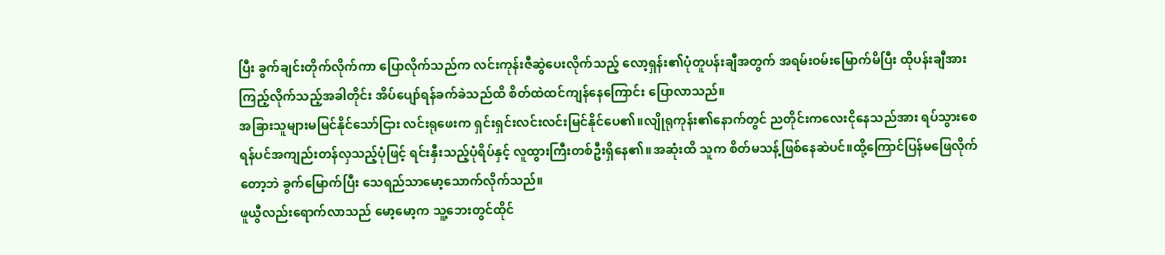ပြီး ခွက်ချင်းတိုက်လိုက်ကာ ပြောလိုက်သည်က လင်းကုန်းဇီဆွဲပေးလိုက်သည့် လော့ရှန်း၏ပုံတူပန်းချီအတွက် အရမ်းဝမ်းမြောက်မိပြီး ထိုပန်းချီအားကြည့်လိုက်သည့်အခါတိုင်း အိပ်ပျော်ရန်ခက်ခဲသည်ထိ စိတ်ထဲထင်ကျန်နေကြောင်း ပြောလာသည်။
အခြားသူများမမြင်နိုင်သော်ငြား လင်းရုဖေးက ရှင်းရှင်းလင်းလင်းမြင်နိုင်ပေ၏။လျိုရုကုန်း၏နောက်တွင် ညတိုင်းကလေးငိုနေသည်အား ရပ်သွားစေရန်ပင်အကျည်းတန်လှသည့်ပုံဖြင့် ရင်းနှီးသည့်ပုံရိပ်နှင့် လူထွားကြီးတစ်ဦးရှိနေ၏။အဆုံးထိ သူက စိတ်မသန့်ဖြစ်နေဆဲပင်။ထို့ကြောင်ပြန်မဖြေလိုက်တော့ဘဲ ခွက်မြောက်ပြီး သေရည်သာမော့သောက်လိုက်သည်။
ဖူယွီလည်းရောက်လာသည် မော့မော့က သူ့ဘေးတွင်ထိုင်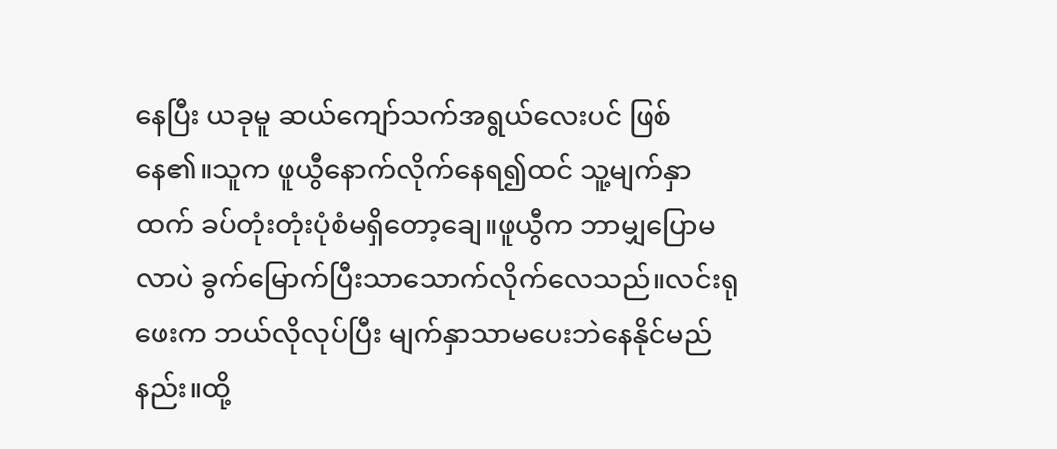နေပြီး ယခုမူ ဆယ်ကျော်သက်အရွယ်လေးပင် ဖြစ်နေ၏။သူက ဖူယွီနောက်လိုက်နေရ၍ထင် သူ့မျက်နှာထက် ခပ်တုံးတုံးပုံစံမရှိတော့ချေ။ဖူယွီက ဘာမျှပြောမလာပဲ ခွက်မြောက်ပြီးသာသောက်လိုက်လေသည်။လင်းရုဖေးက ဘယ်လိုလုပ်ပြီး မျက်နှာသာမပေးဘဲနေနိုင်မည်နည်း။ထို့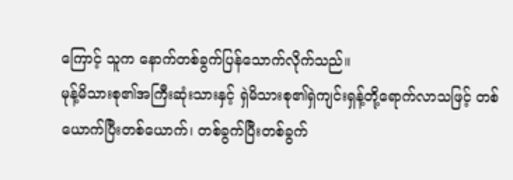ကြောင့် သူက နောက်တစ်ခွက်ပြန်သောက်လိုက်သည်။
မုန့်မိသားစု၏အကြီးဆုံးသားနှင့် ရှဲမိသားစု၏ရှဲကျင်းရှန့်တို့ရောက်လာသဖြင့် တစ်ယောက်ပြီးတစ်ယောက်၊ တစ်ခွက်ပြီးတစ်ခွက်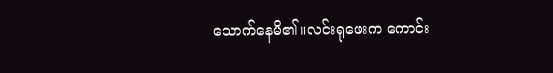သောက်နေမိ၏။လင်းရုဖေးက ကောင်း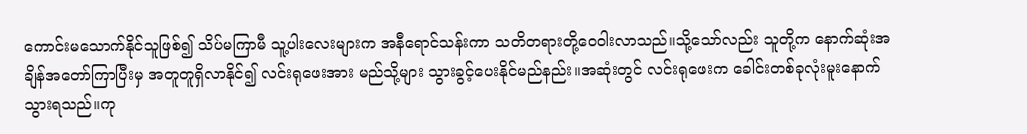ကောင်းမသောက်နိုင်သူဖြစ်၍ သိပ်မကြာမီ သူ့ပါးလေးများက အနီရောင်သန်းကာ သတိတရားတို့ဝေဝါးလာသည်။သို့သော်လည်း သူတို့က နောက်ဆုံးအချိန်အတော်ကြာပြီးမှ အတူတူရှိလာနိုင်၍ လင်းရုဖေးအား မည်သို့များ သွားခွင့်ပေးနိုင်မည်နည်း။အဆုံးတွင် လင်းရုဖေးက ခေါင်းတစ်ခုလုံးမူးနောက်သွားရသည်။ကု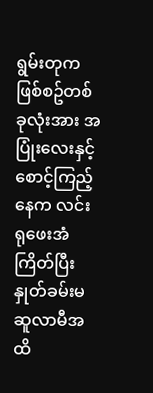ရွမ်းတုက ဖြစ်စဥ်တစ်ခုလုံးအား အပြုံးလေးနှင့်စောင့်ကြည့်နေက လင်းရုဖေးအံကြိတ်ပြီးနှုတ်ခမ်းမဆူလာမီအထိ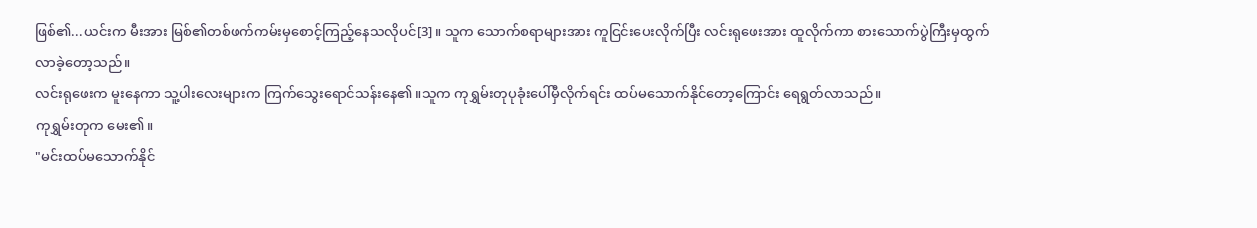ဖြစ်၏...ယင်းက မီးအား မြစ်၏တစ်ဖက်ကမ်းမှစောင့်ကြည့်နေသလိုပင်[3]။ သူက သောက်စရာများအား ကူငြင်းပေးလိုက်ပြီး လင်းရုဖေးအား ထူလိုက်ကာ စားသောက်ပွဲကြီးမှထွက်လာခဲ့တော့သည်။
လင်းရုဖေးက မူးနေကာ သူ့ပါးလေးများက ကြက်သွေးရောင်သန်းနေ၏။သူက ကုရွှမ်းတုပုခုံးပေါ်မှီလိုက်ရင်း ထပ်မသောက်နိုင်တော့ကြောင်း ရေရွတ်လာသည်။
ကုရွှမ်းတုက မေး၏။
"မင်းထပ်မသောက်နိုင်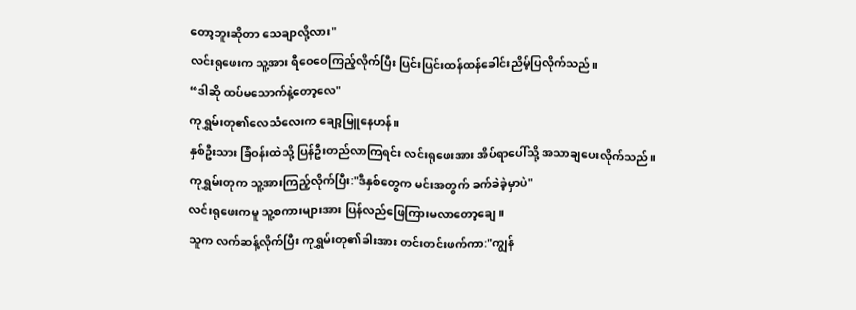တော့ဘူးဆိုတာ သေချာလို့လား"
လင်းရုဖေးက သူ့အား ရီဝေဝေကြည့်လိုက်ပြီး ပြင်းပြင်းထန်ထန်ခေါင်းညိမ့်ပြလိုက်သည်။
“ဒါဆို ထပ်မသောက်နဲ့တော့လေ"
ကုရွှမ်းတု၏လေသံလေးက ချော့မြူနေဟန်။
နှစ်ဦးသား ခြံဝန်းထဲသို့ ပြန်ဦးတည်လာကြရင်း လင်းရုဖေးအား အိပ်ရာပေါ်သို့ အသာချပေးလိုက်သည်။
ကုရွှမ်းတုက သူ့အားကြည့်လိုက်ပြီး:"ဒီနှစ်တွေက မင်းအတွက် ခက်ခဲခဲ့မှာပဲ"
လင်းရုဖေးကမူ သူ့စကားများအား ပြန်လည်ဖြေကြားမလာတော့ချေ။
သူက လက်ဆန့်လိုက်ပြီး ကုရွှမ်းတု၏ခါးအား တင်းတင်းဖက်ကာ:"ကျွန်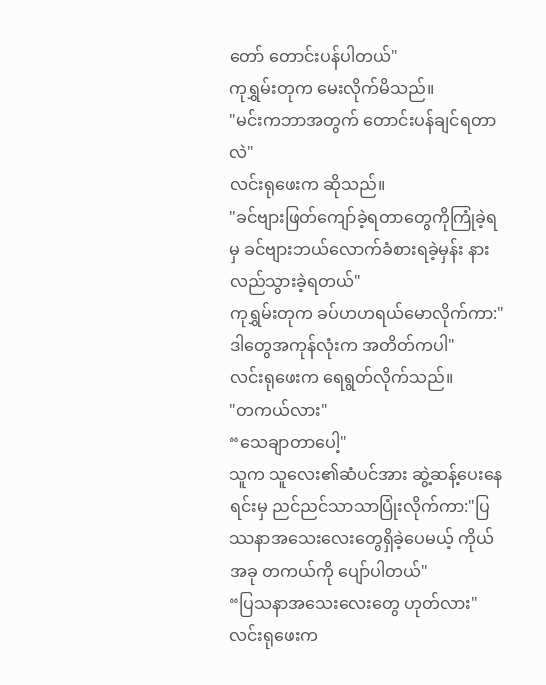တော် တောင်းပန်ပါတယ်"
ကုရွှမ်းတုက မေးလိုက်မိသည်။
"မင်းကဘာအတွက် တောင်းပန်ချင်ရတာလဲ"
လင်းရုဖေးက ဆိုသည်။
"ခင်ဗျားဖြတ်ကျော်ခဲ့ရတာတွေကိုကြုံခဲ့ရမှ ခင်ဗျားဘယ်လောက်ခံစားရခဲ့မှန်း နားလည်သွားခဲ့ရတယ်"
ကုရွှမ်းတုက ခပ်ဟဟရယ်မောလိုက်ကာ:"ဒါတွေအကုန်လုံးက အတိတ်ကပါ"
လင်းရုဖေးက ရေရွတ်လိုက်သည်။
"တကယ်လား"
“သေချာတာပေါ့"
သူက သူလေး၏ဆံပင်အား ဆွဲ့ဆန့်ပေးနေရင်းမှ ညင်ညင်သာသာပြုံးလိုက်ကာ:"ပြဿနာအသေးလေးတွေရှိခဲ့ပေမယ့် ကိုယ်အခု တကယ်ကို ပျော်ပါတယ်"
“ပြသနာအသေးလေးတွေ ဟုတ်လား"လင်းရုဖေးက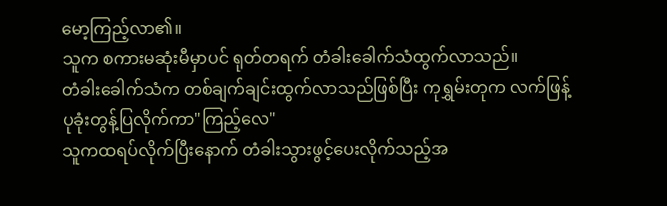မော့ကြည့်လာ၏။
သူက စကားမဆုံးမီမှာပင် ရုတ်တရက် တံခါးခေါက်သံထွက်လာသည်။
တံခါးခေါက်သံက တစ်ချက်ချင်းထွက်လာသည်ဖြစ်ပြီး ကုရွှမ်းတုက လက်ဖြန့်ပုခုံးတွန့်ပြလိုက်ကာ"ကြည့်လေ"
သူကထရပ်လိုက်ပြီးနောက် တံခါးသွားဖွင့်ပေးလိုက်သည့်အ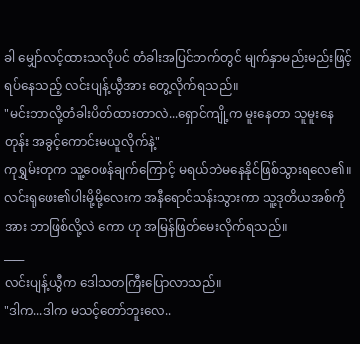ခါ မျှော်လင့်ထားသလိုပင် တံခါးအပြင်ဘက်တွင် မျက်နှာမည်းမည်းဖြင့်ရပ်နေသည့် လင်းပျန့်ယွီအား တွေ့လိုက်ရသည်။
"မင်းဘာလို့တံခါးပိတ်ထားတာလဲ...ရှောင်ကျို့က မူးနေတာ သူမူးနေတုန်း အခွင့်ကောင်းမယူလိုက်နဲ့"
ကုရွှမ်းတုက သူ့ဝေဖန်ချက်ကြောင့် မရယ်ဘဲမနေနိုင်ဖြစ်သွားရလေ၏။
လင်းရုဖေး၏ပါးမို့မို့လေးက အနီရောင်သန်းသွားကာ သူ့ဒုတိယအစ်ကိုအား ဘာဖြစ်လို့လဲ ကော ဟု အမြန်ဖြတ်မေးလိုက်ရသည်။
____
လင်းပျန့်ယွီက ဒေါသတကြီးပြောလာသည်။
"ဒါက...ဒါက မသင့်တော်ဘူးလေ..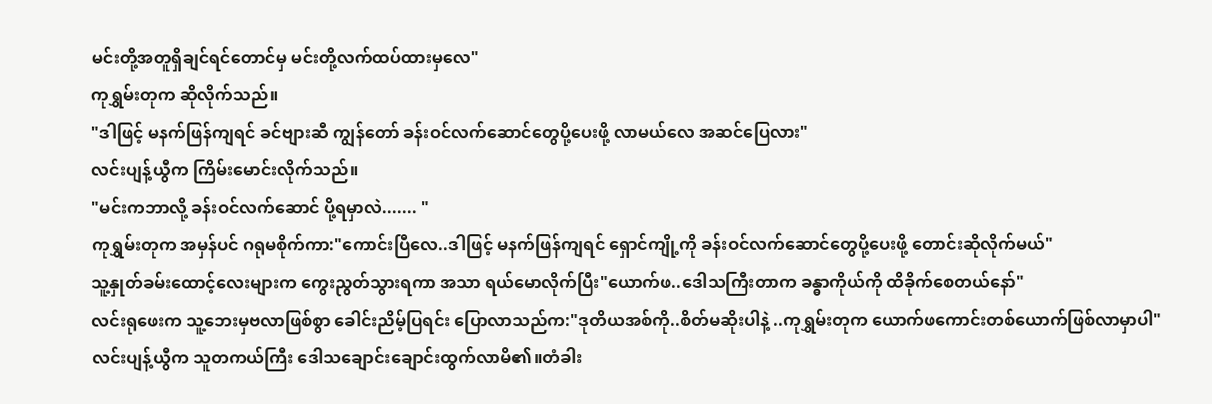မင်းတို့အတူရှိချင်ရင်တောင်မှ မင်းတို့လက်ထပ်ထားမှလေ"
ကုရွှမ်းတုက ဆိုလိုက်သည်။
"ဒါဖြင့် မနက်ဖြန်ကျရင် ခင်ဗျားဆီ ကျွန်တော် ခန်းဝင်လက်ဆောင်တွေပို့ပေးဖို့ လာမယ်လေ အဆင်ပြေလား"
လင်းပျန့်ယွီက ကြိမ်းမောင်းလိုက်သည်။
"မင်းကဘာလို့ ခန်းဝင်လက်ဆောင် ပို့ရမှာလဲ....... "
ကုရွှမ်းတုက အမှန်ပင် ဂရုမစိုက်ကာ:"ကောင်းပြီလေ..ဒါဖြင့် မနက်ဖြန်ကျရင် ရှောင်ကျို့ကို ခန်းဝင်လက်ဆောင်တွေပို့ပေးဖို့ တောင်းဆိုလိုက်မယ်"
သူ့နှုတ်ခမ်းထောင့်လေးများက ကွေးညွတ်သွားရကာ အသာ ရယ်မောလိုက်ပြီး"ယောက်ဖ..ဒေါသကြီးတာက ခန္ဓာကိုယ်ကို ထိခိုက်စေတယ်နော်"
လင်းရုဖေးက သူ့ဘေးမှဗလာဖြစ်စွာ ခေါင်းညိမ့်ပြရင်း ပြောလာသည်က:"ဒုတိယအစ်ကို..စိတ်မဆိုးပါနဲ့ ..ကုရွှမ်းတုက ယောက်ဖကောင်းတစ်ယောက်ဖြစ်လာမှာပါ"
လင်းပျန့်ယွီက သူတကယ်ကြီး ဒေါသချောင်းချောင်းထွက်လာမိ၏။တံခါး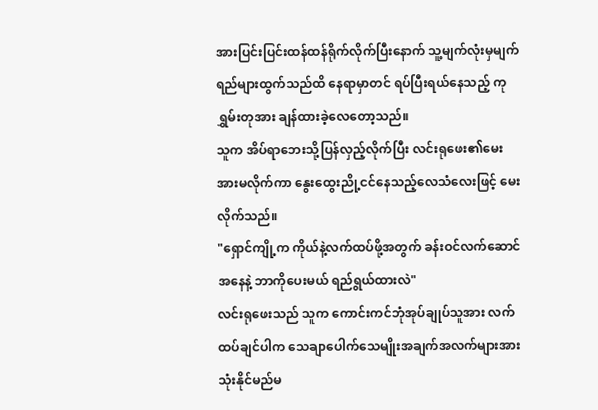အားပြင်းပြင်းထန်ထန်ရိုက်လိုက်ပြီးနောက် သူ့မျက်လုံးမှမျက်ရည်များထွက်သည်ထိ နေရာမှာတင် ရပ်ပြီးရယ်နေသည့် ကုရွှမ်းတုအား ချန်ထားခဲ့လေတော့သည်။
သူက အိပ်ရာဘေးသို့ပြန်လှည့်လိုက်ပြီး လင်းရုဖေး၏မေးအားမလိုက်ကာ နွေးထွေးညို့ငင်နေသည့်လေသံလေးဖြင့် မေးလိုက်သည်။
"ရှောင်ကျို့က ကိုယ်နဲ့လက်ထပ်ဖို့အတွက် ခန်းဝင်လက်ဆောင်အနေနဲ့ ဘာကိုပေးမယ် ရည်ရွယ်ထားလဲ"
လင်းရုဖေးသည် သူက ကောင်းကင်ဘုံအုပ်ချုပ်သူအား လက်ထပ်ချင်ပါက သေချာပေါက်သေမျိုးအချက်အလက်များအား သုံးနိုင်မည်မ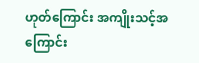ဟုတ်ကြောင်း အကျိုးသင့်အကြောင်း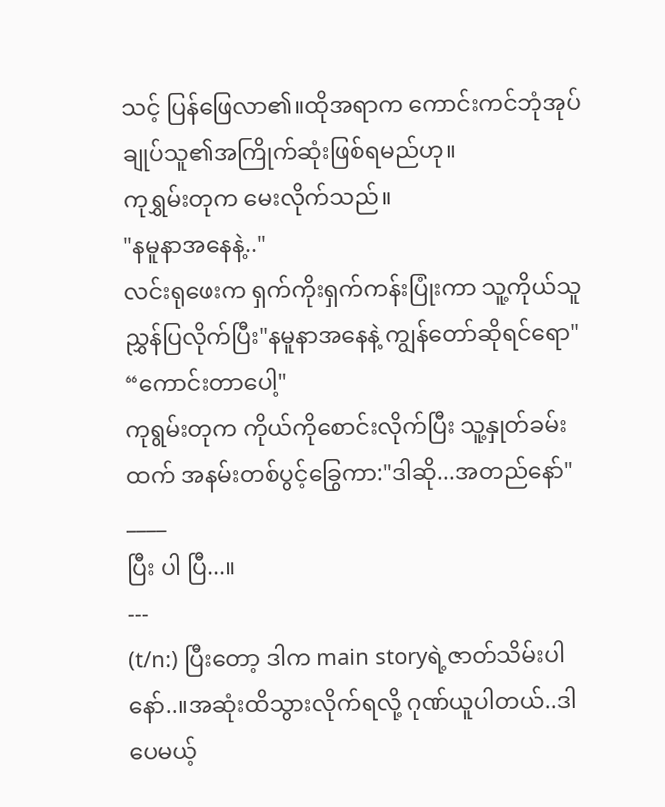သင့် ပြန်ဖြေလာ၏။ထိုအရာက ကောင်းကင်ဘုံအုပ်ချုပ်သူ၏အကြိုက်ဆုံးဖြစ်ရမည်ဟု။
ကုရွှမ်းတုက မေးလိုက်သည်။
"နမူနာအနေနဲ့.."
လင်းရုဖေးက ရှက်ကိုးရှက်ကန်းပြုံးကာ သူ့ကိုယ်သူ ညွှန်ပြလိုက်ပြီး"နမူနာအနေနဲ့ ကျွန်တော်ဆိုရင်ရော"
“ကောင်းတာပေါ့"
ကုရွမ်းတုက ကိုယ်ကိုစောင်းလိုက်ပြီး သူ့နှုတ်ခမ်းထက် အနမ်းတစ်ပွင့်ခြွေကာ:"ဒါဆို...အတည်နော်"
____
ပြီး ပါ ပြီ...။
---
(t/n:) ပြီးတော့ ဒါက main storyရဲ့ဇာတ်သိမ်းပါနော်..။အဆုံးထိသွားလိုက်ရလို့ ဂုဏ်ယူပါတယ်..ဒါပေမယ့်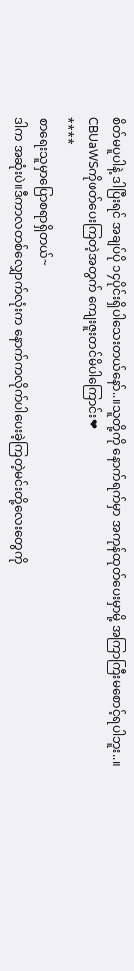စိတ်မပူပါနဲ့ ဒါပြီးရင် အချပ်ပို ၁၄ပိုင်းရှိပါသေးတယ်နော်..။သူတို့ကို နောက်ရက်မှာ အကုန်ထုတ်ပေးမှာမို့ အကြာကြီးမစောင့်ရပါဘူး..။ CBUaWSကိုဖတ်ပေးကြတဲ့အတွက် ကျေးဇူးတင်မိပါကြောင်း❤
****
စာရေးသူမှာပြောစရာရှိတယ်~
ဒါက အဆုံးပဲ။ဒီကာလတစ်လျှောက်လုံးက နောက်ကလိုက်ပါပေးခဲ့ကြတဲ့မင်းတို့လေးတွေကို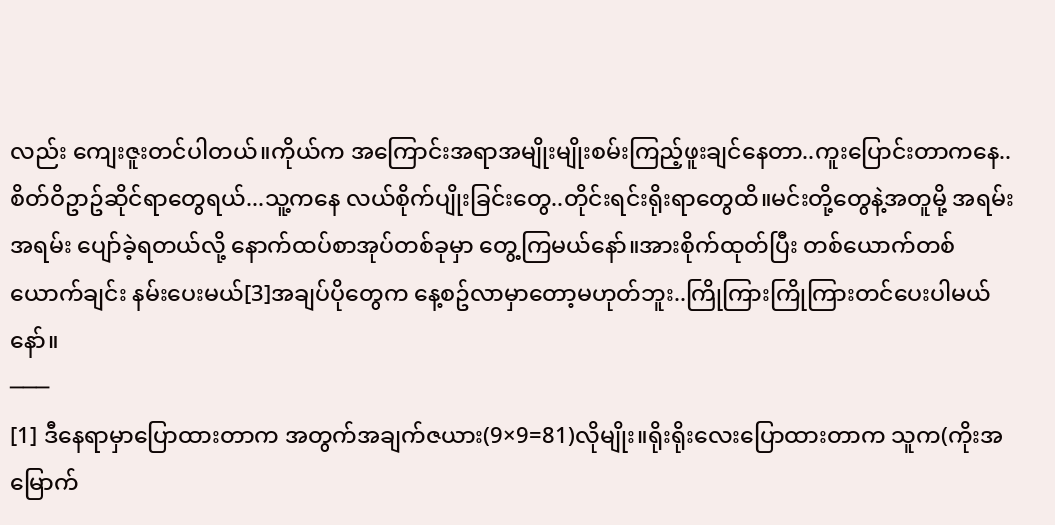လည်း ကျေးဇူးတင်ပါတယ်။ကိုယ်က အကြောင်းအရာအမျိုးမျိုးစမ်းကြည့်ဖူးချင်နေတာ..ကူးပြောင်းတာကနေ..စိတ်ဝိဥာဥ်ဆိုင်ရာတွေရယ်...သူ့ကနေ လယ်စိုက်ပျိုးခြင်းတွေ..တိုင်းရင်းရိုးရာတွေထိ။မင်းတို့တွေနဲ့အတူမို့ အရမ်းအရမ်း ပျော်ခဲ့ရတယ်လို့ နောက်ထပ်စာအုပ်တစ်ခုမှာ တွေ့ကြမယ်နော်။အားစိုက်ထုတ်ပြီး တစ်ယောက်တစ်ယောက်ချင်း နမ်းပေးမယ်[3]အချပ်ပိုတွေက နေ့စဥ်လာမှာတော့မဟုတ်ဘူး..ကြိုကြားကြိုကြားတင်ပေးပါမယ်နော်။
───
[1] ဒီနေရာမှာပြောထားတာက အတွက်အချက်ဇယား(9×9=81)လိုမျိုး။ရိုးရိုးလေးပြောထားတာက သူက(ကိုးအမြောက်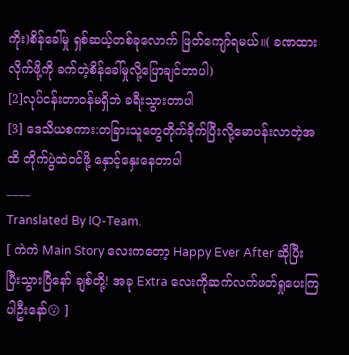ကိုး)စိန်ခေါ်မှု ရှစ်ဆယ့်တစ်ခုလောက် ဖြတ်ကျော်ရမယ်။( ခဏထားလိုက်ဖို့ကို ခက်တဲ့စိန်ခေါ်မှုလို့ပြောချင်တာပါ)
[2]လုပ်ငန်းတာဝန်မရှိဘဲ ခရီးသွားတာပါ
[3] ဒေသိယစကား:တခြားသူတွေတိုက်ခိုက်ပြီးလို့မောပန်းလာတဲ့အထိ တိုက်ပွဲထဲဝင်ဖို့ နှောင့်နှေးနေတာပါ
____
Translated By IQ-Team.
[ ကဲကဲ Main Story လေးကတော့ Happy Ever After ဆိုပြီး ပြီးသွားပြီနော် ချစ်တို့! အခု Extra လေးကိုဆက်လက်ဖတ်ရှုပေးကြပါဦးနော်😗 ]